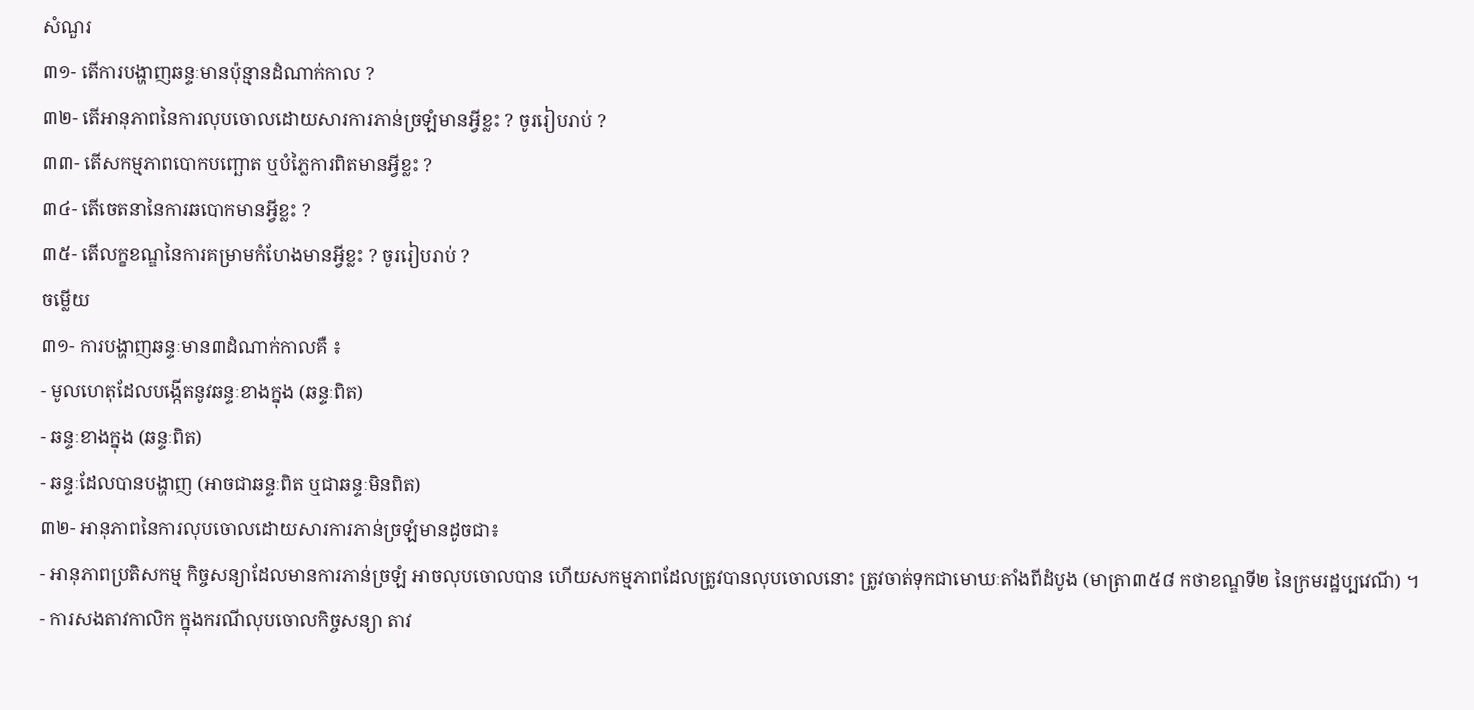សំណួរ
៣១- តើការបង្ហាញឆន្ទៈមានប៉ុន្មានដំណាក់កាល ?
៣២- តើអានុភាពនៃការលុបចោលដោយសារការភាន់ច្រឡំមានអ្វីខ្លះ ? ចូររៀបរាប់ ?
៣៣- តើសកម្មភាពបោកបញ្ឆោត ឬបំភ្លៃការពិតមានអ្វីខ្លះ ?
៣៤- តើចេតនានៃការឆបោកមានអ្វីខ្លះ ?
៣៥- តើលក្ខខណ្ឌនៃការគម្រាមកំហែងមានអ្វីខ្លះ ? ចូររៀបរាប់ ?
ចម្លើយ
៣១- ការបង្ហាញឆន្ទៈមាន៣ដំណាក់កាលគឺ ៖
- មូលហេតុដែលបង្កើតនូវឆន្ទៈខាងក្នុង (ឆន្ទៈពិត)
- ឆន្ទៈខាងក្នុង (ឆន្ទៈពិត)
- ឆន្ទៈដែលបានបង្ហាញ (អាចជាឆន្ទៈពិត ឬជាឆន្ទៈមិនពិត)
៣២- អានុភាពនៃការលុបចោលដោយសារការភាន់ច្រឡំមានដូចជា៖
- អានុភាពប្រតិសកម្ម កិច្ចសន្យាដែលមានការភាន់ច្រឡំ អាចលុបចោលបាន ហើយសកម្មភាពដែលត្រូវបានលុបចោលនោះ ត្រូវចាត់ទុកជាមោឃៈតាំងពីដំបូង (មាត្រា៣៥៨ កថាខណ្ឌទី២ នៃក្រមរដ្ឋប្បវេណី) ។
- ការសងតាវកាលិក ក្នុងករណីលុបចោលកិច្ចសន្យា តាវ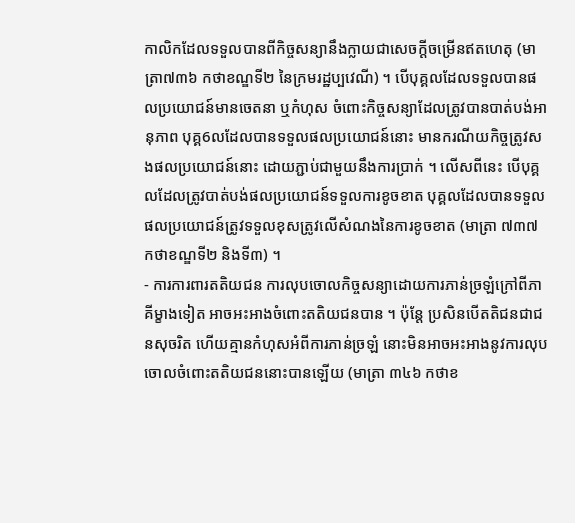កាលិកដែលទទួលបានពីកិច្ចសន្យានឹងក្លាយជាសេចក្តីចម្រើនឥតហេតុ (មាត្រា៧៣៦ កថាខណ្ឌទី២ នៃក្រមរដ្ឋប្បវេណី) ។ បើបុគ្គលដែលទទួលបានផលប្រយោជន៍មានចេតនា ឬកំហុស ចំពោះកិច្ចសន្យាដែលត្រូវបានបាត់បង់អានុភាព បុគ្គ6លដែលបានទទួលផលប្រយោជន៍នោះ មានករណីយកិច្ចត្រូវសងផលប្រយោជន៍នោះ ដោយភ្ជាប់ជាមួយនឹងការប្រាក់ ។ លើសពីនេះ បើបុគ្គលដែលត្រូវបាត់បង់ផលប្រយោជន៍ទទួលការខូចខាត បុគ្គលដែលបានទទួលផលប្រយោជន៍ត្រូវទទួលខុសត្រូវលើសំណងនៃការខូចខាត (មាត្រា ៧៣៧ កថាខណ្ឌទី២ និងទី៣) ។
- ការការពារតតិយជន ការលុបចោលកិច្ចសន្យាដោយការភាន់ច្រឡំក្រៅពីភាគីម្ខាងទៀត អាចអះអាងចំពោះតតិយជនបាន ។ ប៉ុន្តែ ប្រសិនបើតតិជនជាជនសុចរិត ហើយគ្មានកំហុសអំពីការភាន់ច្រឡំ នោះមិនអាចអះអាងនូវការលុបចោលចំពោះតតិយជននោះបានឡើយ (មាត្រា ៣៤៦ កថាខ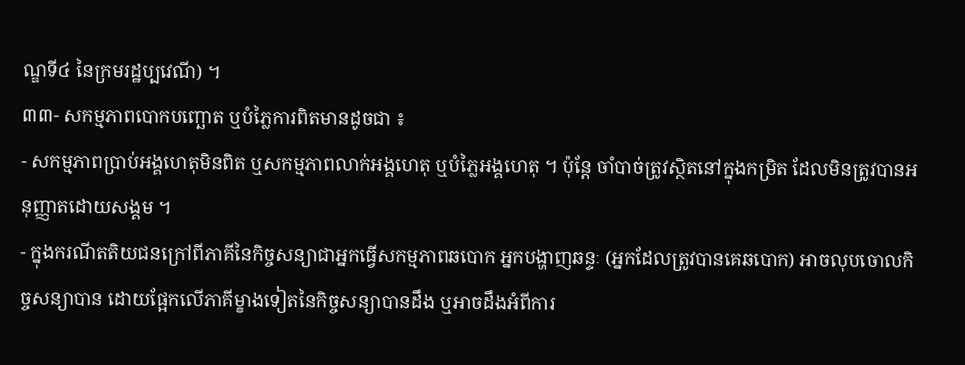ណ្ឌទី៤ នៃក្រមរដ្ឋប្បវេណី) ។
៣៣- សកម្មភាពបោកបញ្ឆោត ឬបំភ្លៃការពិតមានដូចជា ៖
- សកម្មភាពប្រាប់អង្គហេតុមិនពិត ឬសកម្មភាពលាក់អង្គហេតុ ឬបំភ្លៃអង្គហេតុ ។ ប៉ុន្តែ ចាំបាច់ត្រូវស្ថិតនៅក្នុងកម្រិត ដែលមិនត្រូវបានអនុញ្ញាតដោយសង្គម ។
- ក្នុងករណីតតិយជនក្រៅពីភាគីនៃកិច្ចសន្យាជាអ្នកធ្វើសកម្មភាពឆបោក អ្នកបង្ហាញឆន្ទៈ (អ្នកដែលត្រូវបានគេឆបោក) អាចលុបចោលកិច្ចសន្យាបាន ដោយផ្អែកលើភាគីម្ខាងទៀតនៃកិច្ចសន្យាបានដឹង ឬអាចដឹងអំពីការ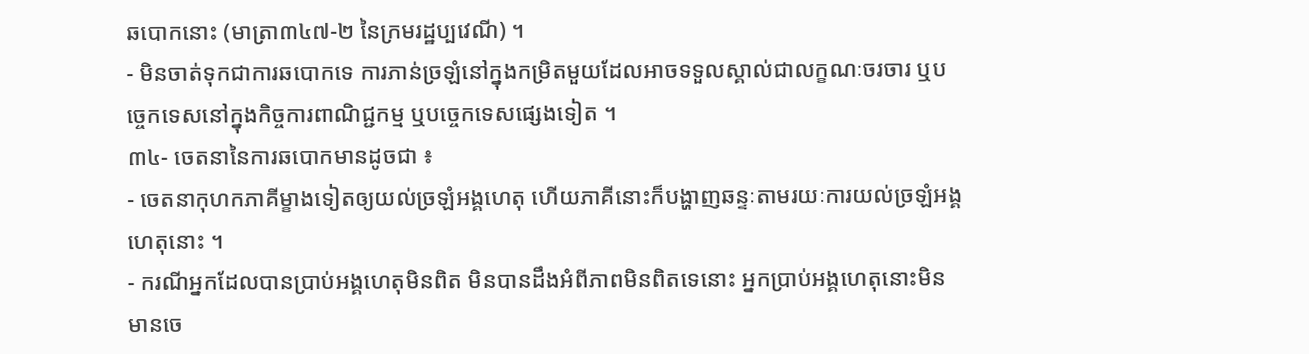ឆបោកនោះ (មាត្រា៣៤៧-២ នៃក្រមរដ្ឋប្បវេណី) ។
- មិនចាត់ទុកជាការឆបោកទេ ការភាន់ច្រឡំនៅក្នុងកម្រិតមួយដែលអាចទទួលស្គាល់ជាលក្ខណៈចរចារ ឬបច្ចេកទេសនៅក្នុងកិច្ចការពាណិជ្ជកម្ម ឬបច្ចេកទេសផ្សេងទៀត ។
៣៤- ចេតនានៃការឆបោកមានដូចជា ៖
- ចេតនាកុហកភាគីម្ខាងទៀតឲ្យយល់ច្រឡំអង្គហេតុ ហើយភាគីនោះក៏បង្ហាញឆន្ទៈតាមរយៈការយល់ច្រឡំអង្គហេតុនោះ ។
- ករណីអ្នកដែលបានប្រាប់អង្គហេតុមិនពិត មិនបានដឹងអំពីភាពមិនពិតទេនោះ អ្នកប្រាប់អង្គហេតុនោះមិនមានចេ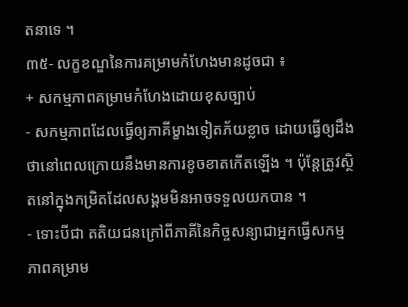តនាទេ ។
៣៥- លក្ខខណ្ឌនៃការគម្រាមកំហែងមានដូចជា ៖
+ សកម្មភាពគម្រាមកំហែងដោយខុសច្បាប់
- សកម្មភាពដែលធ្វើឲ្យភាគីម្ខាងទៀតភ័យខ្លាច ដោយធ្វើឲ្យដឹងថានៅពេលក្រោយនឹងមានការខូចខាតកើតឡើង ។ ប៉ុន្តែត្រូវស្ថិតនៅក្នុងកម្រិតដែលសង្គមមិនអាចទទួលយកបាន ។
- ទោះបីជា តតិយជនក្រៅពីភាគីនៃកិច្ចសន្យាជាអ្នកធ្វើសកម្មភាពគម្រាម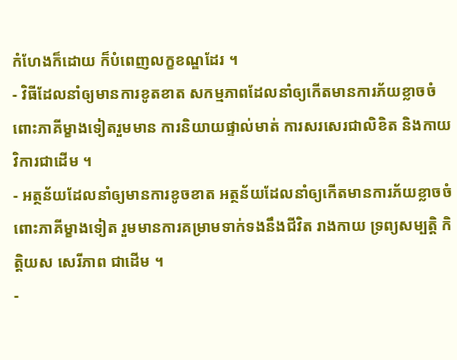កំហែងក៏ដោយ ក៏បំពេញលក្ខខណ្ឌដែរ ។
- វិធីដែលនាំឲ្យមានការខូតខាត សកម្មភាពដែលនាំឲ្យកើតមានការភ័យខ្លាចចំពោះភាគីម្ខាងទៀតរួមមាន ការនិយាយផ្ទាល់មាត់ ការសរសេរជាលិខិត និងកាយវិការជាដើម ។
- អត្ថន័យដែលនាំឲ្យមានការខូចខាត អត្ថន័យដែលនាំឲ្យកើតមានការភ័យខ្លាចចំពោះភាគីម្ខាងទៀត រួមមានការគម្រាមទាក់ទងនឹងជីវិត រាងកាយ ទ្រព្យសម្បត្តិ កិត្តិយស សេរីភាព ជាដើម ។
-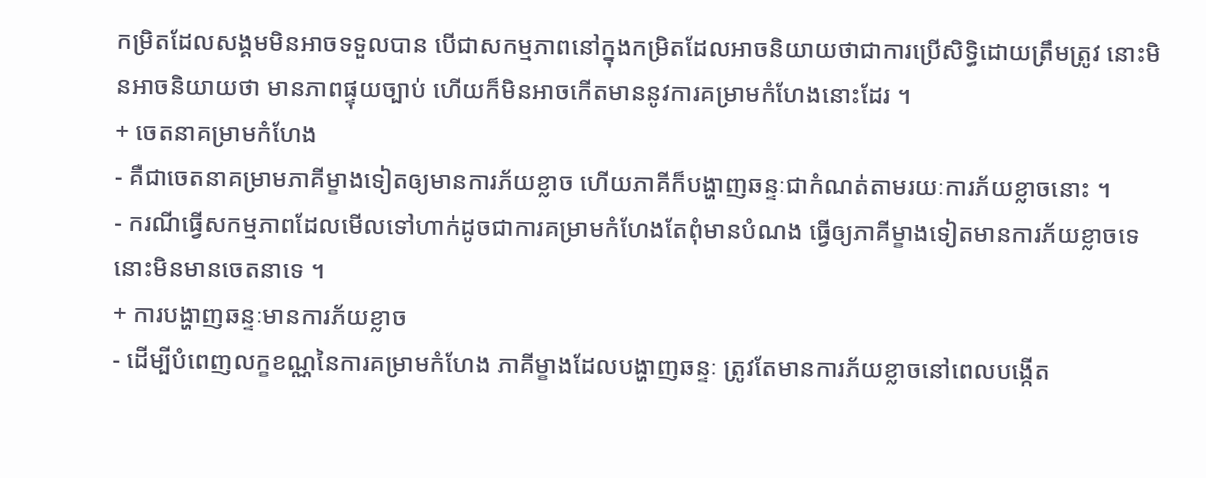កម្រិតដែលសង្គមមិនអាចទទួលបាន បើជាសកម្មភាពនៅក្នុងកម្រិតដែលអាចនិយាយថាជាការប្រើសិទ្ធិដោយត្រឹមត្រូវ នោះមិនអាចនិយាយថា មានភាពផ្ទុយច្បាប់ ហើយក៏មិនអាចកើតមាននូវការគម្រាមកំហែងនោះដែរ ។
+ ចេតនាគម្រាមកំហែង
- គឺជាចេតនាគម្រាមភាគីម្ខាងទៀតឲ្យមានការភ័យខ្លាច ហើយភាគីក៏បង្ហាញឆន្ទៈជាកំណត់តាមរយៈការភ័យខ្លាចនោះ ។
- ករណីធ្វើសកម្មភាពដែលមើលទៅហាក់ដូចជាការគម្រាមកំហែងតែពុំមានបំណង ធ្វើឲ្យភាគីម្ខាងទៀតមានការភ័យខ្លាចទេ នោះមិនមានចេតនាទេ ។
+ ការបង្ហាញឆន្ទៈមានការភ័យខ្លាច
- ដើម្បីបំពេញលក្ខខណ្ណនៃការគម្រាមកំហែង ភាគីម្ខាងដែលបង្ហាញឆន្ទៈ ត្រូវតែមានការភ័យខ្លាចនៅពេលបង្កើត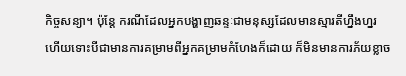កិច្ចសន្យា។ ប៉ុន្តែ ករណីដែលអ្នកបង្ហាញឆន្ទៈជាមនុស្សដែលមានស្មារតីហ្នឹងហ្នរ ហើយទោះបីជាមានការគម្រាមពីអ្នកគម្រាមកំហែងក៏ដោយ ក៏មិនមានការភ័យខ្លាច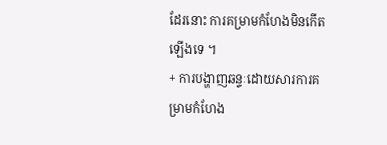ដែរនោះ ការគម្រាមកំហែងមិនកើតឡើងទេ ។
+ ការបង្ហាញឆន្ទៈដោយសារការគម្រាមកំហែង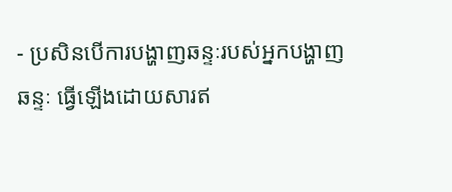- ប្រសិនបើការបង្ហាញឆន្ទៈរបស់អ្នកបង្ហាញឆន្ទៈ ធ្វើឡើងដោយសារឥ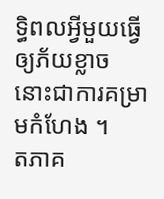ទ្ធិពលអ្វីមួយធ្វើឲ្យភ័យខ្លាច នោះជាការគម្រាមកំហែង ។
តភាគ